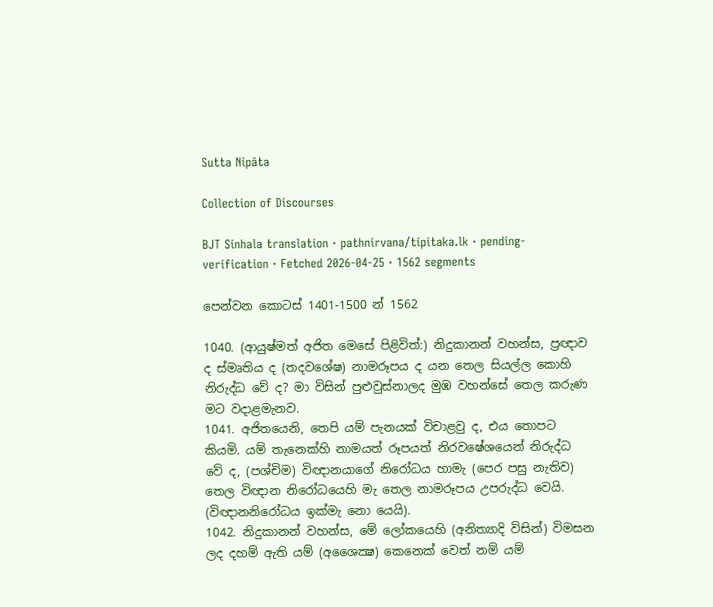Sutta Nipāta

Collection of Discourses

BJT Sinhala translation · pathnirvana/tipitaka.lk · pending-verification · Fetched 2026-04-25 · 1562 segments

පෙන්වන කොටස් 1401-1500 න් 1562

1040. (ආයුෂ්මත් අජිත මෙසේ පිළිවිත්:) නිදුකානන් වහන්ස, ප්‍රඥාව ද ස්මෘතිය ද (තදවශේෂ) නාමරූපය ද යන තෙල සියල්ල කොහි නිරුද්ධ වේ ද? මා විසින් පුළුවුස්නාලද මුඹ වහන්සේ තෙල කරුණ මට වදාළමැනව.
1041. අජිතයෙනි, තෙපි යම් පැනයක් විචාළවු ද, එය තොපට කියමි. යම් තැනෙක්හි නාමයත් රූපයත් නිරවෂේශයෙන් නිරුද්ධ වේ ද, (පශ්චිම) විඥානයාගේ නිරෝධය හාමැ (පෙර පසු නැතිව) තෙල විඥාන නිරෝධයෙහි මැ තෙල නාමරූපය උපරුද්ධ වෙයි. (විඥානනිරෝධය ඉක්මැ නො යෙයි).
1042. නිදුකානන් වහන්ස, මේ ලෝකයෙහි (අනිත්‍යාදි විසින්) විමසන ලද දහම් ඇති යම් (අශෛක්‍ෂ) කෙනෙක් වෙත් නම් යම්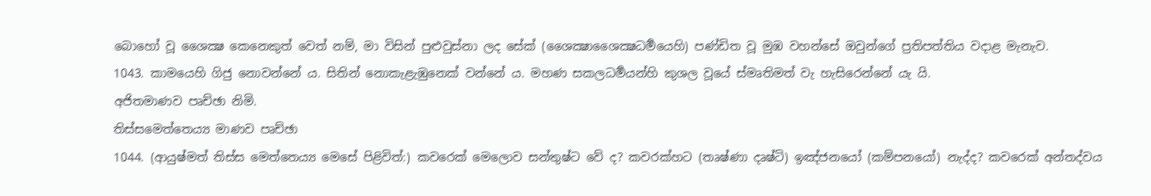බොහෝ වූ ශෛක්‍ෂ කෙනෙකුත් වෙත් නම්, මා විසින් පුළුවුස්නා ලද සේක් (ශෛක්‍ෂාශෛක්‍ෂධර්‍මයෙහි) පණ්ඩිත වූ මුඹ වහන්සේ ඔවුන්ගේ ප්‍රතිපත්තිය වදාළ මැනැව.
1043. කාමයෙහි ගිජු නොවන්නේ ය. සිතින් නොකැළැඹුනෙක් වන්නේ ය. මහණ සකලධර්‍මයන්හි කුශල වූයේ ස්මෘතිමත් වැ හැසිරෙන්නේ යැ යි.
අජිතමාණව පෘච්ඡා නිමි.
තිස්සමෙත්තෙය්‍ය මාණව පෘච්ඡා
1044. (ආයුෂ්මත් තිස්ස මෙත්තෙය්‍ය මෙසේ පිළිවිත්:) කවරෙක් මෙලොව සන්තුෂ්ට වේ ද? කවරක්හට (තෘෂ්ණා දෘෂ්ටි) ඉඤ්ජනයෝ (කම්පනයෝ) නැද්ද? කවරෙක් අන්තද්වය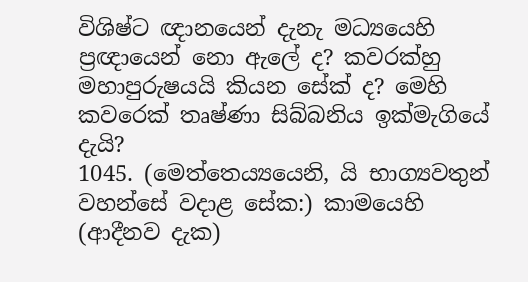විශිෂ්ට ඥානයෙන් දැනැ මධ්‍යයෙහි ප්‍රඥායෙන් නො ඇලේ ද? කවරක්හු මහාපුරුෂයයි කියන සේක් ද? මෙහි කවරෙක් තෘෂ්ණා සිබ්බනිය ඉක්මැගියේ දැයි?
1045. (මෙත්තෙය්‍යයෙනි, යි භාග්‍යවතුන් වහන්සේ වදාළ සේක:) කාමයෙහි (ආදීනව දැක)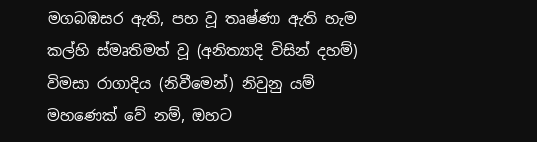මගබඹසර ඇති, පහ වූ තෘෂ්ණා ඇති හැම කල්හි ස්මෘතිමත් වූ (අනිත්‍යාදි විසින් දහම්) විමසා රාගාදිය (නිවීමෙන්) නිවුනු යම් මහණෙක් වේ නම්, ඔහට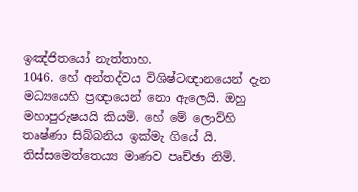ඉඤ්ජිතයෝ නැත්තාහ.
1046. හේ අන්තද්වය විශිෂ්ටඥානයෙන් දැන මධ්‍යයෙහි ප්‍රඥායෙන් නො ඇලෙයි. ඔහු මහාපුරුෂයයි කියමි. හේ මේ ලොව්හි තෘෂ්ණා සිබ්බනිය ඉක්මැ ගියේ යි.
තිස්සමෙත්තෙය්‍ය මාණව පෘච්ඡා නිමි.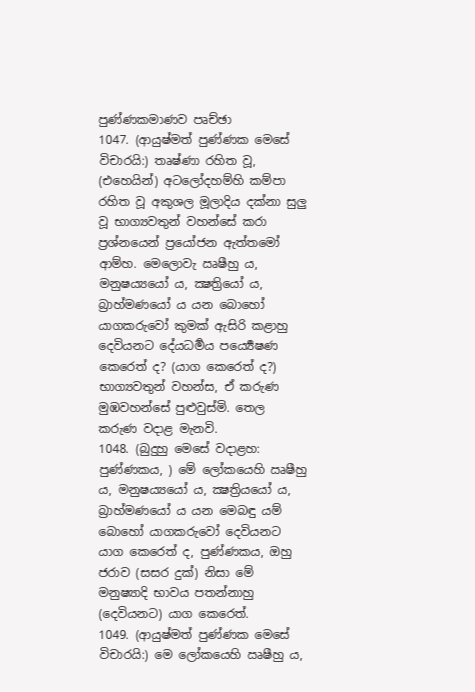පුණ්ණකමාණව පෘච්ඡා
1047. (ආයුෂ්මත් පුණ්ණක මෙසේ විචාරයි:) තෘෂ්ණා රහිත වූ, (එහෙයින්) අටලෝදහම්හි කම්පා රහිත වූ අකුශල මූලාදිය දක්නා සුලු වූ භාග්‍යවතුන් වහන්සේ කරා ප්‍රශ්නයෙන් ප්‍රයෝජන ඇත්තමෝ ආම්හ. මෙලොවැ ඍෂීහු ය, මනුෂය්‍යයෝ ය, ක්‍ෂත්‍රියෝ ය, බ්‍රාහ්මණයෝ ය යන බොහෝ යාගකරුවෝ කුමක් ඇසිරි කළාහු දෙවියනට දේයධර්‍මය පර්‍ය්‍යෙෂණ කෙරෙත් ද? (යාග කෙරෙත් ද?) භාග්‍යවතුන් වහන්ස, ඒ කරුණ මුඹවහන්සේ පුළුවුස්මි. තෙල කරුණ වදාළ මැනවි.
1048. (බුදුහු මෙසේ වදාළහ: පුණ්ණකය, ) මේ ලෝකයෙහි ඍෂීහු ය, මනුෂය්‍යයෝ ය, ක්‍ෂත්‍රියයෝ ය, බ්‍රාහ්මණයෝ ය යන මෙබඳු යම් බොහෝ යාගකරුවෝ දෙවියනට යාග කෙරෙත් ද, පුණ්ණකය, ඔහු ජරාව (සසර දුක්) නිසා මේ මනුෂ්‍යාදි භාවය පතන්නාහු (දෙවියනට) යාග කෙරෙත්.
1049. (ආයුෂ්මත් පුණ්ණක මෙසේ විචාරයි:) මෙ ලෝකයෙහි ඍෂීහු ය,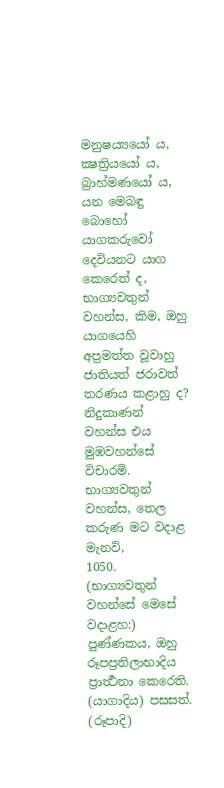මනුෂය්‍යයෝ ය, ක්‍ෂත්‍රියයෝ ය, බ්‍රාහ්මණයෝ ය, යන මෙබඳු බොහෝ යාගකරුවෝ දෙවියනට යාග කෙරෙත් ද, භාග්‍යවතුන් වහන්ස, කිම, ඔහු යාගයෙහි අප්‍රමත්ත වූවාහු ජාතියත් ජරාවත් තරණය කළාහු ද? නිදුකාණන් වහන්ස එය මුඹවහන්සේ විචාරමි. භාග්‍යවතුන් වහන්ස, තෙල කරුණ මට වදාළ මැනවි,
1050. (භාග්‍යවතුන් වහන්සේ මෙසේ වදාළහ:) පුණ්ණකය, ඔහු රූපප්‍රතිලාභාදිය ප්‍රාර්‍ත්‍ථනා කෙරෙති. (යාගාදිය) පසසත්. (රූපාදි)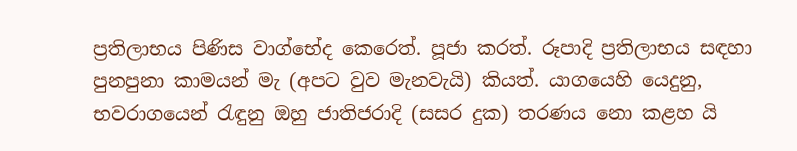ප්‍රතිලාභය පිණිස වාග්භේද කෙරෙත්. පූජා කරත්. රූපාදි ප්‍රතිලාභය සඳහා පුනපුනා කාමයන් මැ (අපට වුව මැනවැයි) කියත්. යාගයෙහි යෙදුනු, භවරාගයෙන් රැඳුනු ඔහු ජාතිජරාදි (සසර දුක) තරණය නො කළහ යි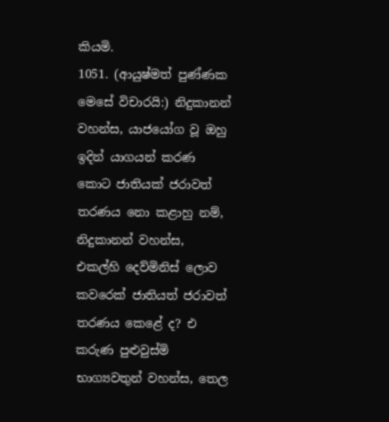කියමි.
1051. (ආයුෂ්මත් පුණ්ණක මෙසේ විචාරයි:) නිදුකානන් වහන්ස, යාජයෝග වූ ඔහු ඉදින් යාගයන් කරණ කොට ජාතියක් ජරාවත් තරණය නො කළාහු නම්, නිදුකානන් වහන්ස, එකල්හි දෙව්මිනිස් ලොව කවරෙක් ජාතියත් ජරාවත් තරණය කෙළේ ද? එ කරුණ පුළුවුස්මි භාග්‍යවතුන් වහන්ස, තෙල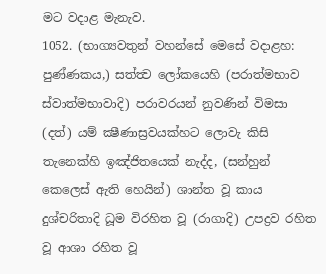මට වදාළ මැනැව.
1052. (භාග්‍යවතුන් වහන්සේ මෙසේ වදාළහ: පුණ්ණකය,) සත්ත්‍ව ලෝකයෙහි (පරාත්මභාව ස්වාත්මභාවාදි) පරාවරයන් නුවණින් විමසා (දත්) යම් ක්‍ෂීණාස්‍රවයක්හට ලොවැ කිසි තැනෙක්හි ඉඤ්ජිතයෙක් නැද්ද, (සන්හුන් කෙලෙස් ඇති හෙයින්) ශාන්ත වූ කාය දුශ්චරිතාදි ධූම විරහිත වූ (රාගාදි) උපද්‍රව රහිත වූ ආශා රහිත වූ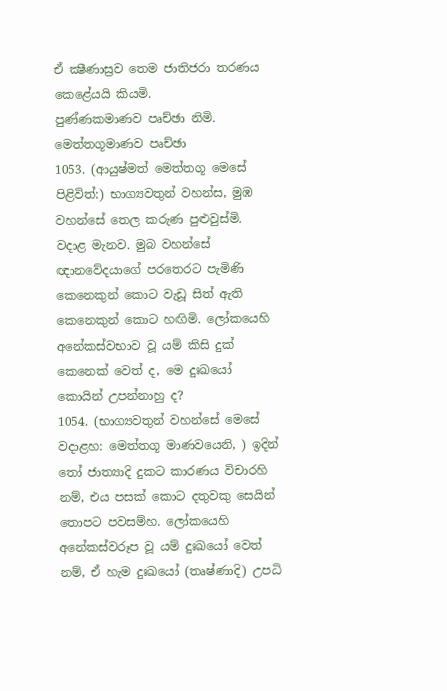ඒ ක්‍ෂීණාස්‍රව තෙම ජාතිජරා තරණය කෙළේයයි කියමි.
පුණ්ණකමාණව පෘච්ඡා නිමි.
මෙත්තගූමාණව පෘච්ඡා
1053. (ආයුෂ්මත් මෙත්තගූ මෙසේ පිළිවිත්:) භාග්‍යවතුන් වහන්ස, මුඹ වහන්සේ තෙල කරුණ පුළුවුස්මි. වදාළ මැනව. මුබ වහන්සේ ඥානවේදයාගේ පරතෙරට පැමිණි කෙනෙකුන් කොට වැඩූ සිත් ඇති කෙනෙකුන් කොට හඟිමි. ලෝකයෙහි අනේකස්වභාව වූ යම් කිසි දුක් කෙනෙක් වෙත් ද, මෙ දුඃඛයෝ කොයින් උපන්නාහු ද?
1054. (භාග්‍යවතුන් වහන්සේ මෙසේ වදාළහ: මෙත්තගූ මාණවයෙනි, ) ඉදින් තෝ ජාත්‍යාදි දුකට කාරණය විචාරහි නම්, එය පසක් කොට දතුවකු සෙයින් තොපට පවසම්හ. ලෝකයෙහි අනේකස්වරූප වූ යම් දුඃඛයෝ වෙත් නම්, ඒ හැම දුඃඛයෝ (තෘෂ්ණාදි) උපධි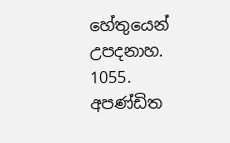හේතුයෙන් උපදනාහ.
1055. අපණ්ඩිත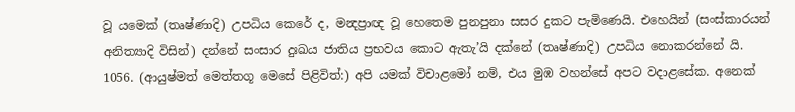වූ යමෙක් (තෘෂ්ණාදි) උපධිය කෙරේ ද, මන්‍දප්‍රාඥ වූ හෙතෙම පුනපුනා සසර දුකට පැමිණෙයි. එහෙයින් (සංස්කාරයන් අනිත්‍යාදි විසින්) දන්නේ සංසාර දුඃඛය ජාතිය ප්‍රභවය කොට ඇතැ’යි දක්නේ (තෘෂ්ණාදි) උපධිය නොකරන්නේ යි.
1056. (ආයුෂ්මත් මෙත්තගූ මෙසේ පිළිවිත්:) අපි යමක් විචාළමෝ නම්, එය මුඹ වහන්සේ අපට වදාළසේක. අනෙක්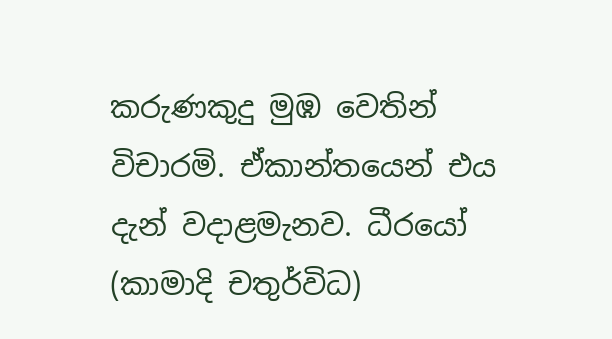කරුණකුදු මුඹ වෙතින් විචාරමි. ඒකාන්තයෙන් එය දැන් වදාළමැනව. ධීරයෝ (කාමාදි චතුර්විධ)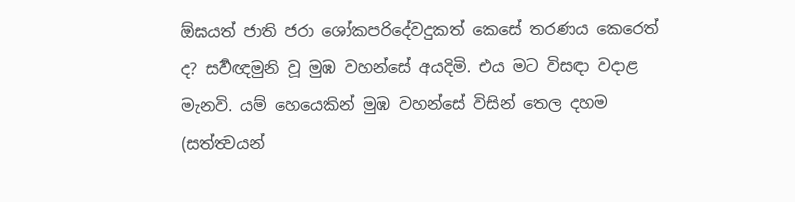ඕඝයත් ජාති ජරා ශෝකපරිදේවදුකත් කෙසේ තරණය කෙරෙත් ද? සර්‍වඥමුනි වූ මුඹ වහන්සේ අයදිමි. එය මට විසඳා වදාළ මැනවි. යම් හෙයෙකින් මුඹ වහන්සේ විසින් තෙල දහම (සත්ත්‍වයන්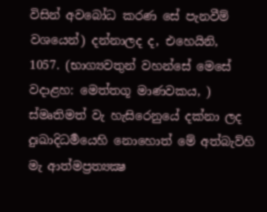විසින් අවබෝධ කරණ සේ පැනවීම් වශයෙන්) දන්නාලද ද, එහෙයිනි,
1057. (භාග්‍යවතුන් වහන්සේ මෙසේ වදාළහ: මෙත්තගූ මාණවකය, ) ස්මෘතිමත් වැ හැසිරෙනුයේ දක්නා ලද දුඃඛාදිධර්‍මයෙහි නොහොත් මේ අත්බැව්හි මැ ආත්මප්‍රත්‍යක්‍ෂ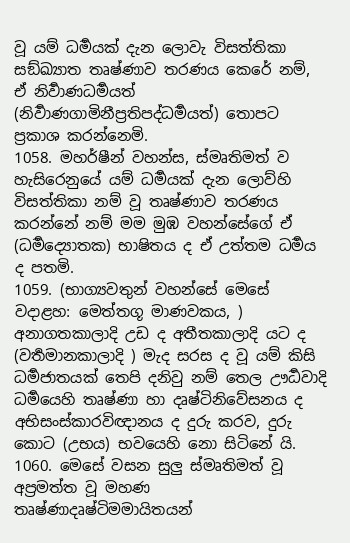වූ යම් ධර්‍මයක් දැන ලොවැ විසත්තිකා සඞ්ඛ්‍යාත තෘෂ්ණාව තරණය කෙරේ නම්, ඒ නිර්‍වාණධර්‍මයත් (නිර්‍වාණගාමිනීප්‍රතිපද්ධර්‍මයත්) තොපට ප්‍රකාශ කරන්නෙමි.
1058. මහර්ෂීන් වහන්ස, ස්මෘතිමත් ව හැසිරෙනුයේ යම් ධර්‍මයක් දැන ලොව්හි විසත්තිකා නම් වූ තෘෂ්ණාව තරණය කරන්නේ නම් මම මුඹ වහන්සේගේ ඒ (ධර්‍මද්‍යොතක) භාෂිතය ද ඒ උත්තම ධර්‍මය ද පතමි.
1059. (භාග්‍යවතුන් වහන්සේ මෙසේ වදාළහ: මෙත්තගූ මාණවකය, ) අනාගතකාලාදි උඩ ද අතීතකාලාදි යට ද (වර්‍තමානකාලාදි ) මැද සරස ද වූ යම් කිසි ධර්‍මජාතයක් තෙපි දනිවු නම් තෙල ඌර්‍ධවාදි ධර්‍මයෙහි තෘෂ්ණා හා දෘෂ්ටිනිවේසනය ද අභිසංස්කාරවිඥානය ද දුරු කරව, දුරු කොට (උභය) භවයෙහි නො සිටිනේ යි.
1060. මෙසේ වසන සුලු ස්මෘතිමත් වූ අප්‍රමත්ත වූ මහණ තෘෂ්ණාදෘෂ්ටිමමායිතයන්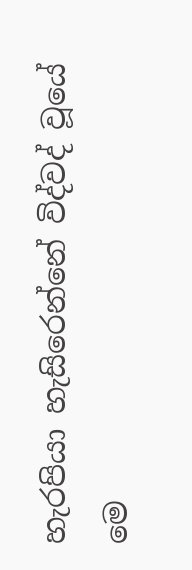හැරපියා හැසිරෙන්නේ විද්වද් වූයේ මෙ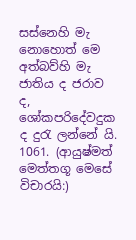සස්නෙහි මැ නොහොත් මෙ අත්බව්හි මැ ජාතිය ද ජරාව ද, ශෝකපරිදේවදුක ද දුරැ ලන්නේ යි.
1061. (ආයුෂ්මත් මෙත්තගූ මෙසේ විචාරයි:)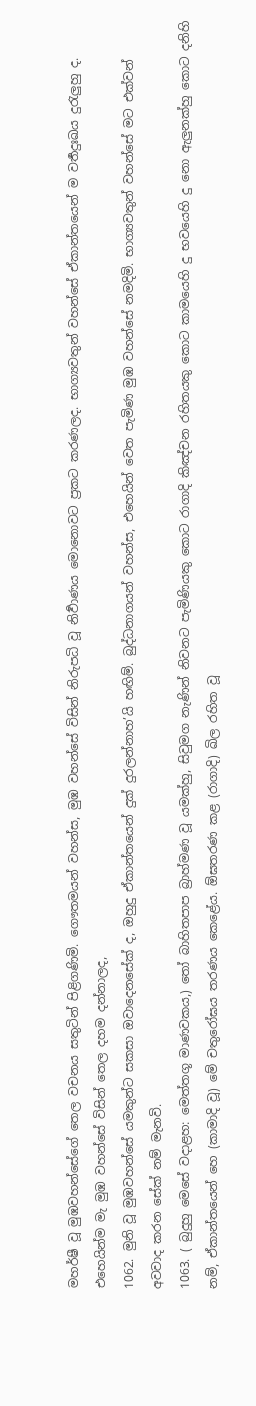මහර්ෂී වූ මුඹවහන්සේගේ තෙල වචනය සතුටින් පිළිගණිමි. ගෞතමයන් වහන්ස, මුඹ වහන්සේ විසින් නිරුපධි වූ නිර්‍වාණය මොනොවට ප්‍රකට කරණලද. භාග්‍යවතුන් වහන්සේ ඒකාන්තයෙන් ම වර්‍තදුඃඛය දුරැලුහු ද. එහෙයින්ම මැ මුඹ වහන්සේ විසින් තෙල දහම දන්නාලද,
1062. මුනි වූ මුඹවහන්සේ යමකුන්ට සකසා ඔවාදෙනසේක් ද, ඔහුදු ඒකාන්තයෙන් දුක් දුරලන්නාහ’යි හඟිම්. බුද්ධනාගයන් වහන්ස, එහෙයින් වෙත පැමිණ මුඹ වහන්සේ නමදිමි. භාග්‍යවතුන් වහන්සේ මට එක්වන් අවවාද කරන සේක් නම් මැනවි.
1063. ( බුදුහු මෙසේ වදාළහ: මෙත්තගූ මාණවකය,) තෝ බාහිතපාප බ්‍රාහ්මණ වූ යමක්හු, සිවුමග නැණින් නිවනට පැමිණියකු කොට රාගාදි කිඤ්චන රහිතයකු කොට කාමයෙහි දු භවයෙහි දු නො ඇලුනක්හු කොට දනිහි නම්, ඒකාන්තයෙන් හෙ (කාමාදි වූ) මේ චතුරෝඝය තරණය කෙළේය. ඕඝතරණ කළ (රාගාදි) ඛිල රහිත වූ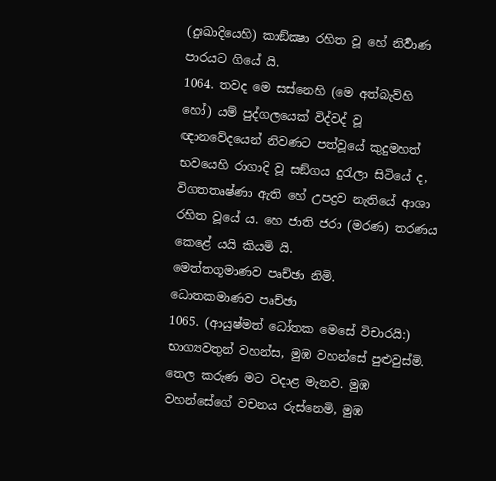(දුඃඛාදියෙහි) කාඞ්ක්‍ෂා රහිත වූ හේ නිර්‍වාණ පාරයට ගියේ යි.
1064. තවද මෙ සස්නෙහි (මෙ අත්බැව්හි හෝ) යම් පුද්ගලයෙක් විද්වද් වූ ඥානවේදයෙන් නිවණට පත්වූයේ කුදුමහත් භවයෙහි රාගාදි වූ සඞ්ගය දුරැලා සිටියේ ද, විගතතෘෂ්ණා ඇති හේ උපද්‍රව නැතියේ ආශා රහිත වූයේ ය. හෙ ජාති ජරා (මරණ) තරණය කෙළේ යයි කියමි යි.
මෙත්තගූමාණව පෘච්ඡා නිමි.
ධොතකමාණව පෘච්ඡා
1065. (ආයුෂ්මත් ධෝතක මෙසේ විචාරයි:) භාග්‍යවතුන් වහන්ස, මුඹ වහන්සේ පුළුවුස්මි. තෙල කරුණ මට වදාළ මැනව. මුඹ වහන්සේගේ වචනය රුස්නෙමි, මුඹ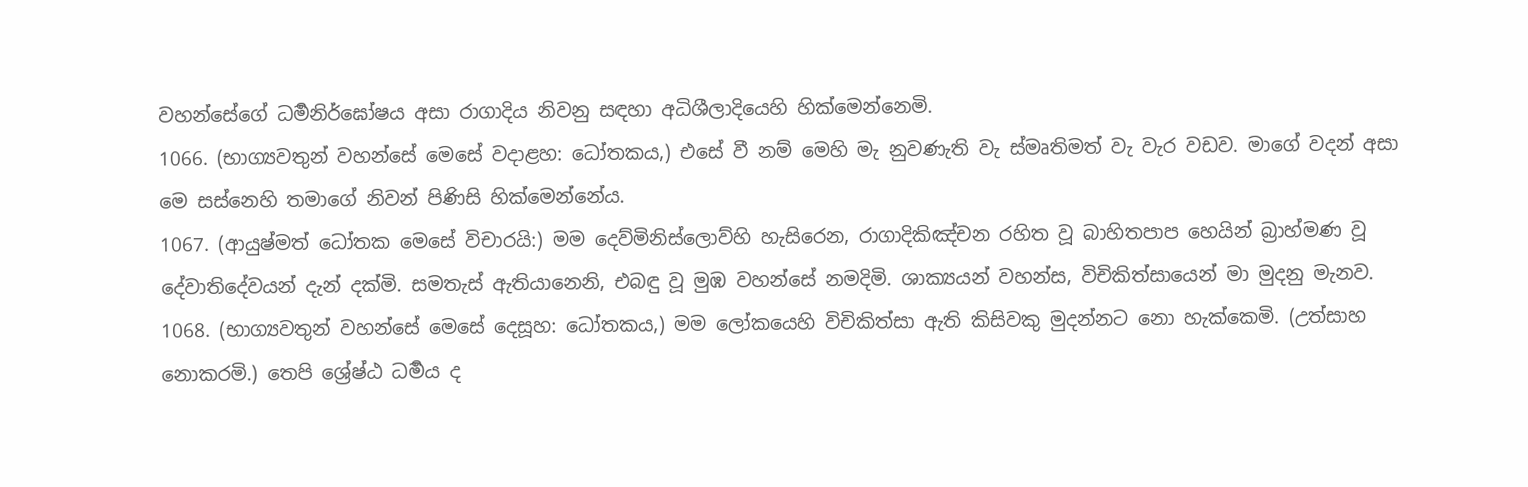වහන්සේගේ ධර්‍මනිර්ඝෝෂය අසා රාගාදිය නිවනු සඳහා අධිශීලාදියෙහි හික්මෙන්නෙමි.
1066. (භාග්‍යවතුන් වහන්සේ මෙසේ වදාළහ: ධෝතකය,) එසේ වී නම් මෙහි මැ නුවණැති වැ ස්මෘතිමත් වැ වැර වඩව. මාගේ වදන් අසා මෙ සස්නෙහි තමාගේ නිවන් පිණිසි හික්මෙන්නේය.
1067. (ආයුෂ්මත් ධෝතක මෙසේ විචාරයි:) මම දෙව්මිනිස්ලොව්හි හැසිරෙන, රාගාදිකිඤ්චන රහිත වූ බාහිතපාප හෙයින් බ්‍රාහ්මණ වූ දේවාතිදේවයන් දැන් දක්මි. සමතැස් ඇතියානෙනි, එබඳු වූ මුඹ වහන්සේ නමදිමි. ශාක්‍යයන් වහන්ස, විචිකිත්සායෙන් මා මුදනු මැනව.
1068. (භාග්‍යවතුන් වහන්සේ මෙසේ දෙසූහ: ධෝතකය,) මම ලෝකයෙහි විචිකිත්සා ඇති කිසිවකු මුදන්නට නො හැක්කෙමි. (උත්සාහ නොකරමි.) තෙපි ශ්‍රේෂ්ඨ ධර්‍මය ද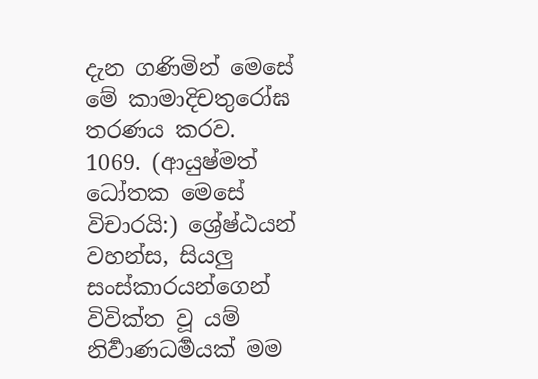දැන ගණිමින් මෙසේ මේ කාමාදිචතුරෝඝ තරණය කරව.
1069. (ආයුෂ්මත් ධෝතක මෙසේ විචාරයි:) ශ්‍රේෂ්ඨයන් වහන්ස, සියලු සංස්කාරයන්ගෙන් විවික්ත වූ යම් නිර්‍වාණධර්‍මයක් මම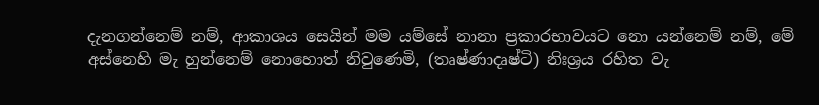දැනගන්නෙම් නම්, ආකාශය සෙයින් මම යම්සේ නානා ප්‍රකාරභාවයට නො යන්නෙම් නම්, මේ අස්නෙහි මැ හුන්නෙම් නොහොත් නිවුණෙමි, (තෘෂ්ණාදෘෂ්ටි) නිඃශ්‍රය රහිත වැ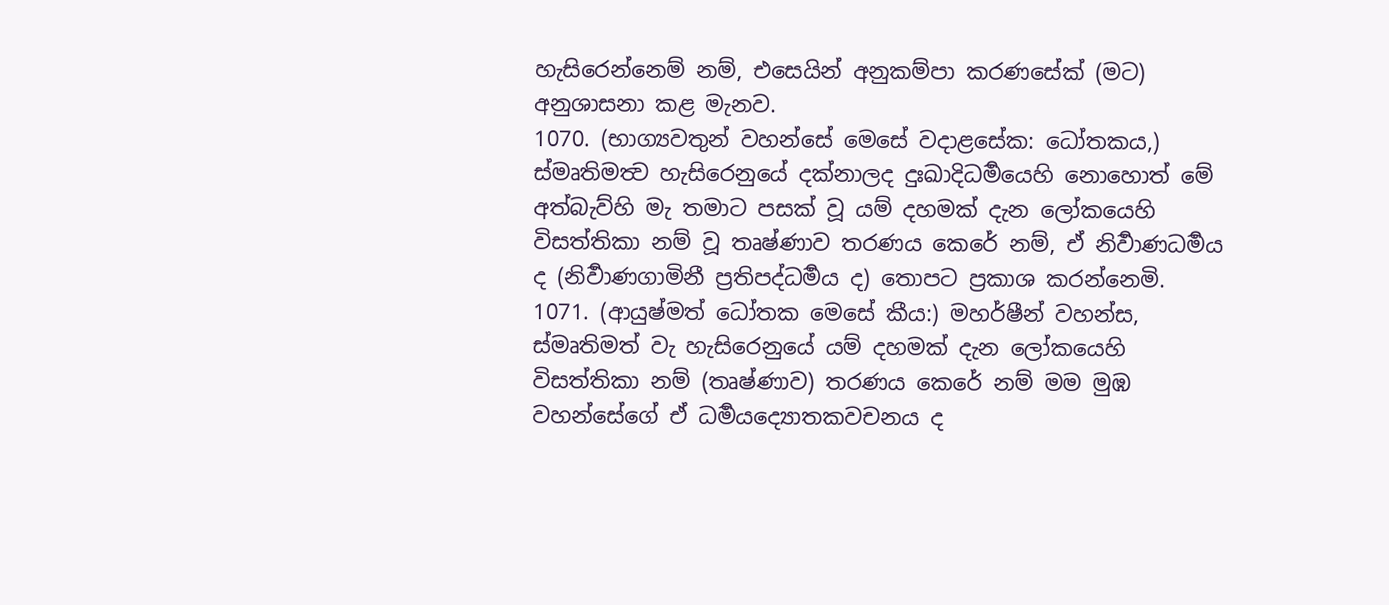හැසිරෙන්නෙම් නම්, එසෙයින් අනුකම්පා කරණසේක් (මට) අනුශාසනා කළ මැනව.
1070. (භාග්‍යවතුන් වහන්සේ මෙසේ වදාළසේක: ධෝතකය,) ස්මෘතිමත්‍ව හැසිරෙනුයේ දක්නාලද දුඃඛාදිධර්‍මයෙහි නොහොත් මේ අත්බැව්හි මැ තමාට පසක් වූ යම් දහමක් දැන ලෝකයෙහි විසත්තිකා නම් වූ තෘෂ්ණාව තරණය කෙරේ නම්, ඒ නිර්‍වාණධර්‍මය ද (නිර්‍වාණගාමිනී ප්‍රතිපද්ධර්‍මය ද) තොපට ප්‍රකාශ කරන්නෙමි.
1071. (ආයුෂ්මත් ධෝතක මෙසේ කීය:) මහර්ෂීන් වහන්ස, ස්මෘතිමත් වැ හැසිරෙනුයේ යම් දහමක් දැන ලෝකයෙහි විසත්තිකා නම් (තෘෂ්ණාව) තරණය කෙරේ නම් මම මුඹ වහන්සේගේ ඒ ධර්‍මයද්‍යොතකවචනය ද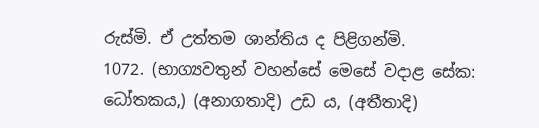රුස්මි. ඒ උත්තම ශාන්තිය ද පිළිගන්මි.
1072. (භාග්‍යවතුන් වහන්සේ මෙසේ වදාළ සේක: ධෝතකය,) (අනාගතාදි) උඩ ය, (අතීතාදි)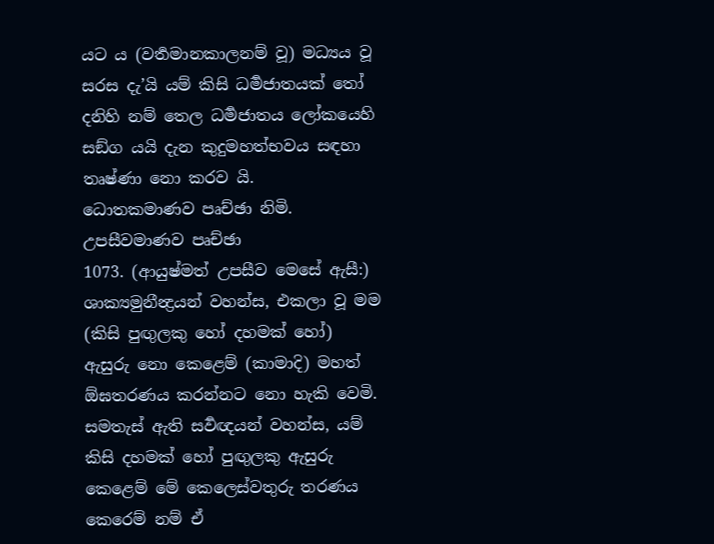යට ය (වර්‍තමානකාලනම් වූ) මධ්‍යය වූ සරස දැ’යි යම් කිසි ධර්‍මජාතයක් තෝ දනිහි නම් තෙල ධර්‍මජාතය ලෝකයෙහි සඞ්ග යයි දැන කුදුමහත්භවය සඳහා තෘෂ්ණා නො කරව යි.
ධොතකමාණව පෘච්ඡා නිමි.
උපසීවමාණව පෘච්ඡා
1073. (ආයුෂ්මත් උපසීව මෙසේ ඇසී:) ශාක්‍යමුනීන්‍ද්‍රයන් වහන්ස, එකලා වූ මම (කිසි පුඟුලකු හෝ දහමක් හෝ) ඇසුරු නො කෙළෙම් (කාමාදි) මහත් ඕඝතරණය කරන්නට නො හැකි වෙමි. සමතැස් ඇති සර්‍වඥයන් වහන්ස, යම් කිසි දහමක් හෝ පුඟුලකු ඇසුරු කෙළෙම් මේ කෙලෙස්වතුරු තරණය කෙරෙම් නම් ඒ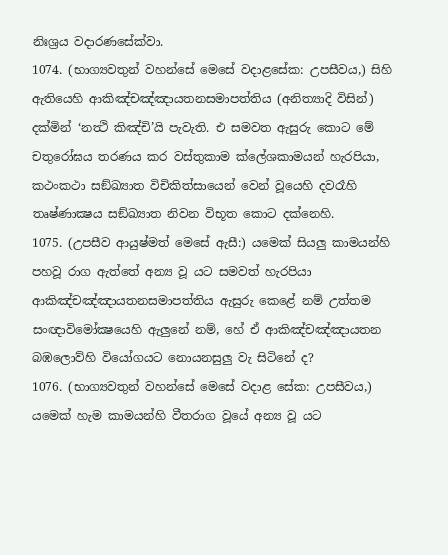නිඃශ්‍රය වදාරණසේක්වා.
1074. (භාග්‍යවතුන් වහන්සේ මෙසේ වදාළසේක: උපසීවය,) සිහි ඇතියෙහි ආකිඤ්චඤ්ඤායතනසමාපත්තිය (අනිත්‍යාදි විසින්) දක්මින් ‘නත්‍ථි කිඤ්චි’යි පැවැති. එ සමවත ඇසුරු කොට මේ චතුරෝඝය තරණය කර වස්තුකාම ක්ලේශකාමයන් හැරපියා, කථංකථා සඞ්ඛ්‍යාත විචිකිත්සායෙන් වෙන් වූයෙහි දවරෑහි තෘෂ්ණාක්‍ෂය සඞ්ඛ්‍යාත නිවන විභූත කොට දක්නෙහි.
1075. (උපසීව ආයුෂ්මත් මෙසේ ඇසී:) යමෙක් සියලු කාමයන්හි පහවූ රාග ඇත්තේ අන්‍ය වූ යට සමවත් හැරපියා ආකිඤ්චඤ්ඤායතනසමාපත්තිය ඇසුරු කෙළේ නම් උත්තම සංඥාවිමෝක්‍ෂයෙහි ඇලුනේ නම්, හේ ඒ ආකිඤ්චඤ්ඤායතන බඹලොව්හි වියෝගයට නොයනසුලු වැ සිටිනේ ද?
1076. (භාග්‍යවතුන් වහන්සේ මෙසේ වදාළ සේක: උපසීවය,) යමෙක් හැම කාමයන්හි වීතරාග වූයේ අන්‍ය වූ යට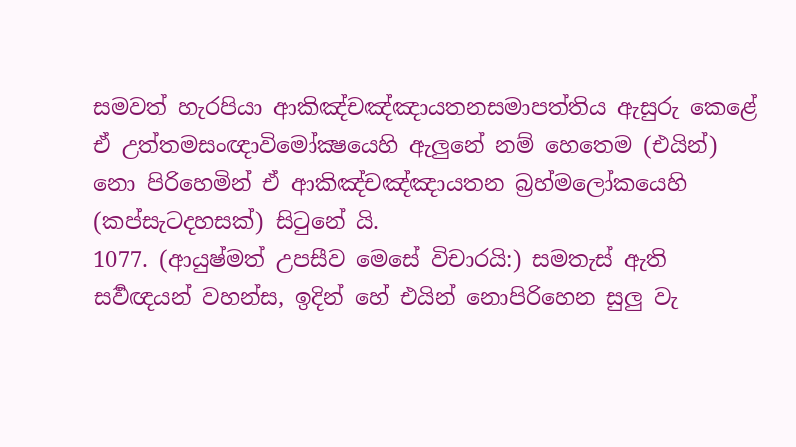සමවත් හැරපියා ආකිඤ්චඤ්ඤායතනසමාපත්තිය ඇසුරු කෙළේ ඒ උත්තමසංඥාවිමෝක්‍ෂයෙහි ඇලුනේ නම් හෙතෙම (එයින්) නො පිරිහෙමින් ඒ ආකිඤ්චඤ්ඤායතන බ්‍රහ්මලෝකයෙහි (කප්සැටදහසක්) සිටුනේ යි.
1077. (ආයුෂ්මත් උපසීව මෙසේ විචාරයි:) සමතැස් ඇති සර්‍වඥයන් වහන්ස, ඉදින් හේ එයින් නොපිරිහෙන සුලු වැ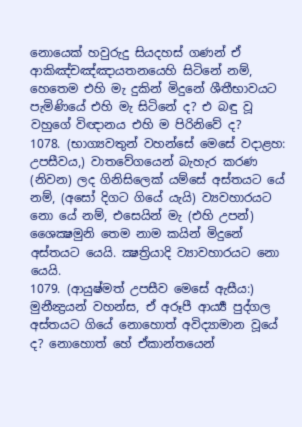නොයෙක් හවුරුදු සියදහස් ගණන් ඒ ආකිඤ්චඤ්ඤායතනයෙහි සිටිනේ නම්, හෙතෙම එහි මැ දුකින් මිදුනේ ශීතීභාවයට පැමිණියේ එහි මැ සිටිනේ ද? එ බඳු වූ වහුගේ විඥානය එහි ම පිරිනිවේ ද?
1078. (භාග්‍යවතුන් වහන්සේ මෙසේ වදාළහ: උපසීවය,) වාතවේගයෙන් බැහැර කරණ (නිවන) ලද ගිනිසිලෙක් යම්සේ අස්තයට යේ නම්, (අසෝ දිගට ගියේ යැයි) ව්‍යවහාරයට නො යේ නම්, එසෙයින් මැ (එහි උපන්) ශෛක්‍ෂමුනි තෙම නාම කයින් මිදුනේ අස්තයට යෙයි. ක්‍ෂත්‍රියාදි ව්‍යාවහාරයට නො යෙයි.
1079. (ආයුෂ්මත් උපසීව මෙසේ ඇසීය:) මුනීන්‍ද්‍රයන් වහන්ස, ඒ අරූපී ආර්‍ය්‍ය පුද්ගල අස්තයට ගියේ නොහොත් අවිද්‍යාමාන වූයේ ද? නොහොත් හේ ඒකාන්තයෙන්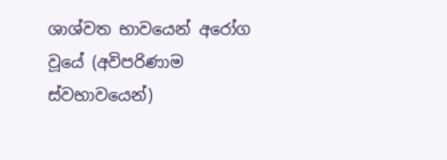ශාශ්වත භාවයෙන් අරෝග වූයේ (අවිපරිණාම ස්වභාවයෙන්)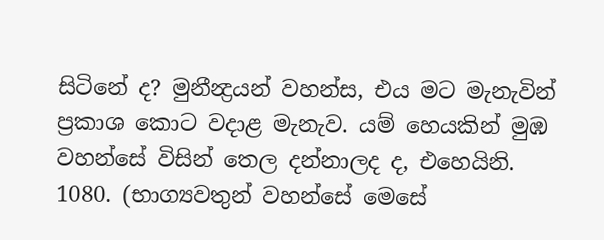සිටිනේ ද? මුනීන්‍ද්‍රයන් වහන්ස, එය මට මැනැවින් ප්‍රකාශ කොට වදාළ මැනැව. යම් හෙයකින් මුඹ වහන්සේ විසින් තෙල දන්නාලද ද, එහෙයිනි.
1080. (භාග්‍යවතුන් වහන්සේ මෙසේ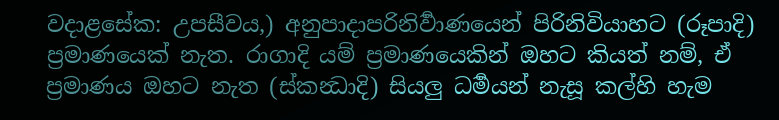වදාළසේක: උපසීවය,) අනුපාදාපරිනිර්‍වාණයෙන් පිරිනිවියාහට (රූපාදි) ප්‍රමාණයෙක් නැත. රාගාදි යම් ප්‍රමාණයෙකින් ඔහට කියත් නම්, ඒ ප්‍රමාණය ඔහට නැත (ස්කන්‍ධාදි) සියලු ධර්‍මයන් නැසූ කල්හි හැම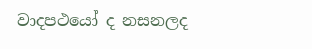වාදපථයෝ ද නසනලද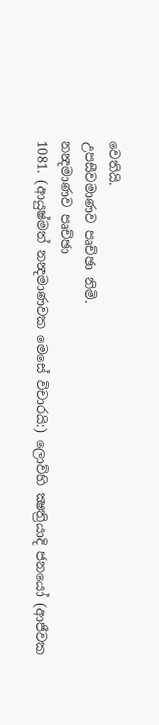වෙතියි.
උපසීවමාණව පෘච්ඡා නිමි.
නන්‍දමාණව පෘච්ඡා
1081. (ආයුෂ්මත් නන්‍දමාණවක මෙසේ විචාරයි:) ලොව්හි ක්‍ෂත්‍රියාදි ජනයෝ (ආජීවක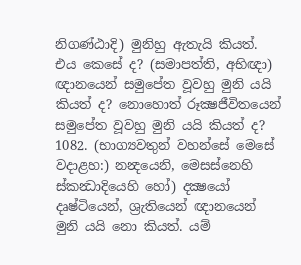නිගණ්ඨාදි) මුනිහු ඇතැයි කියත්. එය කෙසේ ද? (සමාපත්ති, අභිඥා) ඥානයෙන් සමුපේත වූවහු මුනි යයි කියත් ද? නොහොත් රූක්‍ෂජීවිතයෙන් සමුපේත වූවහු මුනි යයි කියත් ද?
1082. (භාග්‍යවතුන් වහන්සේ මෙසේ වදාළහ:) නන්‍දයෙනි, මෙසස්නෙහි ස්කන්‍ධාදියෙහි හෝ) දක්‍ෂයෝ දෘෂ්ටියෙන්, ශ්‍රැතියෙන් ඥානයෙන් මුනි යයි නො කියත්. යම්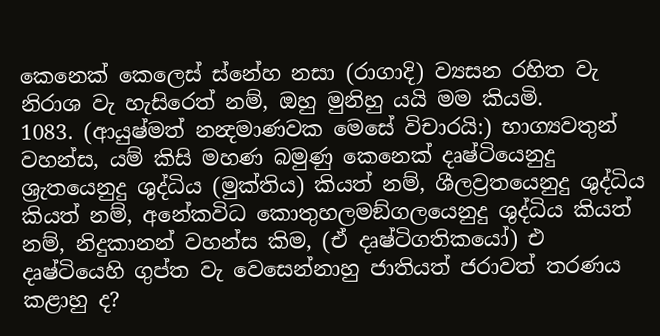කෙනෙක් කෙලෙස් ස්නේහ නසා (රාගාදි) ව්‍යසන රහිත වැ නිරාශ වැ හැසිරෙත් නම්, ඔහු මුනිහු යයි මම කියමි.
1083. (ආයුෂ්මත් නන්‍දමාණවක මෙසේ විචාරයි:) භාග්‍යවතුන් වහන්ස, යම් කිසි මහණ බමුණු කෙනෙක් දෘෂ්ටියෙනුදු ශ්‍රැතයෙනුදු ශුද්ධිය (මුක්තිය) කියත් නම්, ශීලව්‍රතයෙනුදු ශුද්ධිය කියත් නම්, අනේකවිධ කොතුහලමඞ්ගලයෙනුදු ශුද්ධිය කියත් නම්, නිදුකානන් වහන්ස කිම, (ඒ දෘෂ්ටිගතිකයෝ) එ දෘෂ්ටියෙහි ගුප්ත වැ වෙසෙන්නාහු ජාතියත් ජරාවත් තරණය කළාහු ද?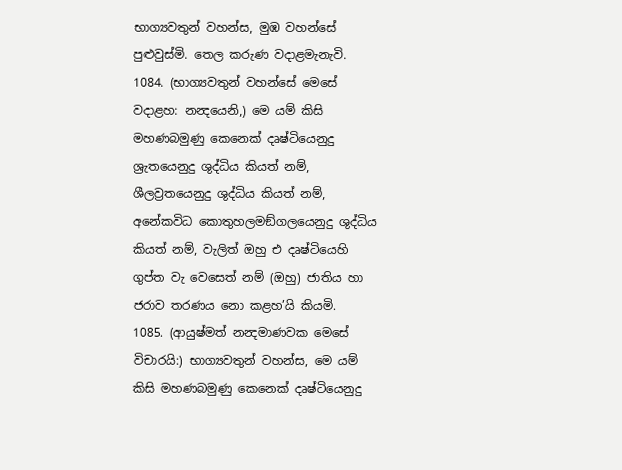භාග්‍යවතුන් වහන්ස, මුඹ වහන්සේ පුළුවුස්මි. තෙල කරුණ වදාළමැනැවි.
1084. (භාග්‍යවතුන් වහන්සේ මෙසේ වදාළහ: නන්‍දයෙනි,) මෙ යම් කිසි මහණබමුණු කෙනෙක් දෘෂ්ටියෙනුදු ශ්‍රැතයෙනුදු ශුද්ධිය කියත් නම්, ශීලව්‍රතයෙනුදු ශුද්ධිය කියත් නම්, අනේකවිධ කොතුහලමඞ්ගලයෙනුදු ශුද්ධිය කියත් නම්, වැලිත් ඔහු එ දෘෂ්ටියෙහි ගුප්ත වැ වෙසෙත් නම් (ඔහු) ජාතිය හා ජරාව තරණය නො කළහ’යි කියමි.
1085. (ආයුෂ්මත් නන්‍දමාණවක මෙසේ විචාරයි:) භාග්‍යවතුන් වහන්ස, මෙ යම් කිසි මහණබමුණු කෙනෙක් දෘෂ්ටියෙනුදු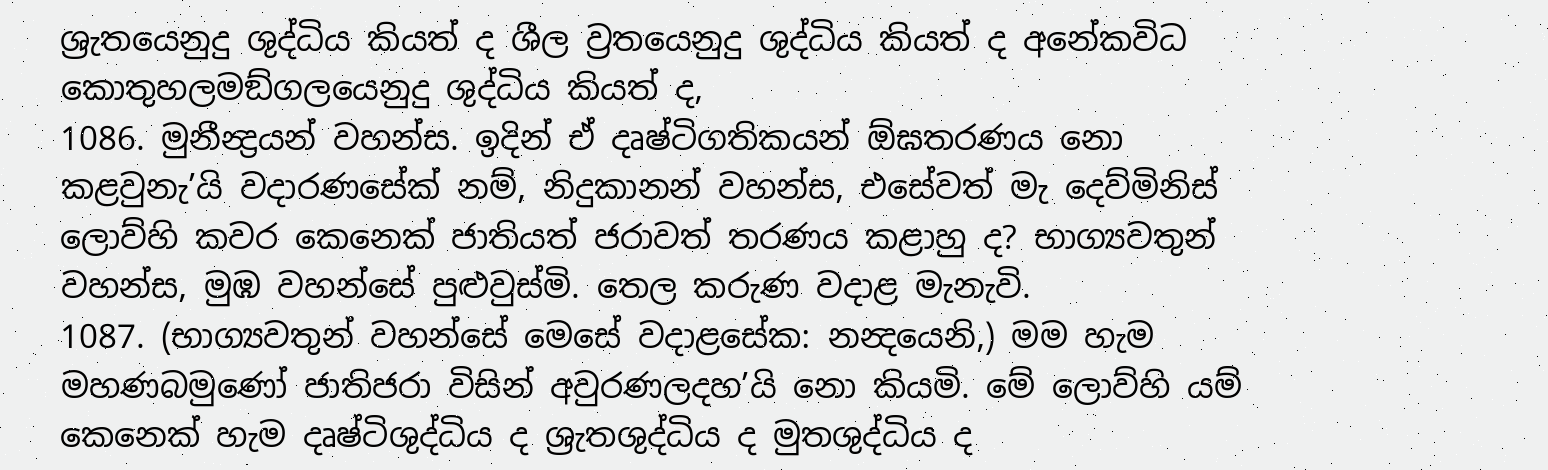ශ්‍රැතයෙනුදු ශුද්ධිය කියත් ද ශීල ව්‍රතයෙනුදු ශුද්ධිය කියත් ද අනේකවිධ කොතුහලමඞ්ගලයෙනුදු ශුද්ධිය කියත් ද,
1086. මුනීන්‍ද්‍රයන් වහන්ස. ඉදින් ඒ දෘෂ්ටිගතිකයන් ඕඝතරණය නො කළවුනැ’යි වදාරණසේක් නම්, නිදුකානන් වහන්ස, එසේවත් මැ දෙව්මිනිස් ලොව්හි කවර කෙනෙක් ජාතියත් ජරාවත් තරණය කළාහු ද? භාග්‍යවතුන් වහන්ස, මුඹ වහන්සේ පුළුවුස්මි. තෙල කරුණ වදාළ මැනැවි.
1087. (භාග්‍යවතුන් වහන්සේ මෙසේ වදාළසේක: නන්‍දයෙනි,) මම හැම මහණබමුණෝ ජාතිජරා විසින් අවුරණලදහ’යි නො කියමි. මේ ලොව්හි යම් කෙනෙක් හැම දෘෂ්ටිශුද්ධිය ද ශ්‍රැතශුද්ධිය ද මුතශුද්ධිය ද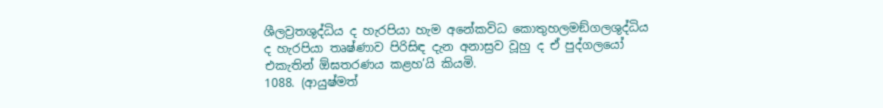ශීලව්‍රතශුද්ධිය ද හැරපියා හැම අනේකවිධ කොතුහලමඞ්ගලශුද්ධිය ද හැරපියා තෘෂ්ණාව පිරිසිඳ දැන අනාස්‍රව වූහු ද ඒ පුද්ගලයෝ එකැතින් ඕඝතරණය කළහ’යි කියමි.
1088. (ආයුෂ්මත්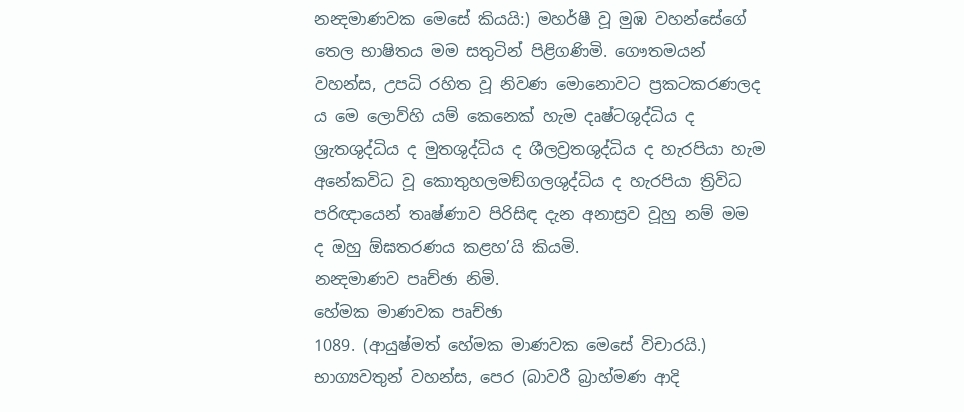නන්‍දමාණවක මෙසේ කියයි:) මහර්ෂී වූ මුඹ වහන්සේගේ තෙල භාෂිතය මම සතුටින් පිළිගණිමි. ගෞතමයන් වහන්ස, උපධි රහිත වූ නිවණ මොනොවට ප්‍රකටකරණලද ය මෙ ලොව්හි යම් කෙනෙක් හැම දෘෂ්ටශුද්ධිය ද ශ්‍රැතශුද්ධිය ද මුතශුද්ධිය ද ශීලව්‍රතශුද්ධිය ද හැරපියා හැම අනේකවිධ වූ කොතුහලමඞ්ගලශුද්ධිය ද හැරපියා ත්‍රිවිධ පරිඥායෙන් තෘෂ්ණාව පිරිසිඳ දැන අනාස්‍රව වූහු නම් මම ද ඔහු ඕඝතරණය කළහ’යි කියමි.
නන්‍දමාණව පෘච්ඡා නිමි.
හේමක මාණවක පෘච්ඡා
1089. (ආයුෂ්මත් හේමක මාණවක මෙසේ විචාරයි.) භාග්‍යවතුන් වහන්ස, පෙර (බාවරී බ්‍රාහ්මණ ආදි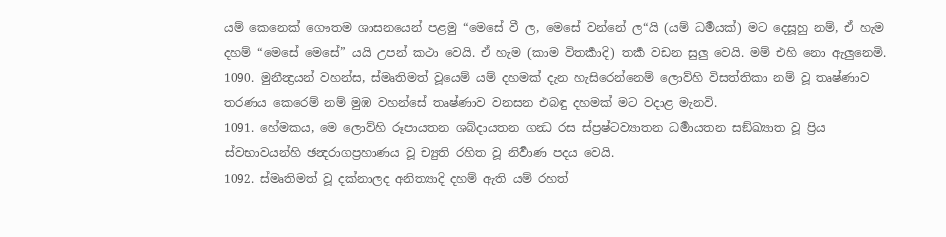යම් කෙනෙක් ගෞතම ශාසනයෙන් පළමු “මෙසේ වී ල, මෙසේ වන්නේ ල“යි (යම් ධර්‍මයක්) මට දෙසූහු නම්, ඒ හැම දහම් “මෙසේ මෙසේ” යයි උපන් කථා වෙයි. ඒ හැම (කාම විතර්‍කාදි) තර්‍ක වඩන සුලු වෙයි. මම් එහි නො ඇලුනෙමි.
1090. මුනීන්‍ද්‍රයන් වහන්ස, ස්මෘතිමත් වූයෙම් යම් දහමක් දැන හැසිරෙන්නෙම් ලොව්හි විසත්තිකා නම් වූ තෘෂ්ණාව තරණය කෙරෙම් නම් මුඹ වහන්සේ තෘෂ්ණාව වනසන එබඳු දහමක් මට වදාළ මැනවි.
1091. හේමකය, මෙ ලොව්හි රූපායතන ශබ්දායතන ගන්‍ධ රස ස්ප්‍රෂ්ටව්‍යාතන ධර්‍මායතන සඞ්ඛ්‍යාත වූ ප්‍රිය ස්වභාවයන්හි ඡන්‍දරාගප්‍රහාණය වූ ච්‍යුති රහිත වූ නිර්‍වාණ පදය වෙයි.
1092. ස්මෘතිමත් වූ දක්නාලද අනිත්‍යාදි දහම් ඇති යම් රහත්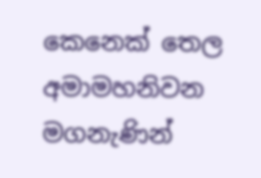කෙනෙක් තෙල අමාමහනිවන මගනැණින්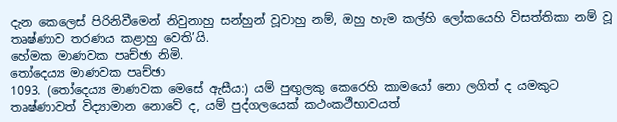දැන කෙලෙස් පිරිනිවීමෙන් නිවුනාහු සන්හුන් වූවාහු නම්, ඔහු හැම කල්හි ලෝකයෙහි විසත්තිකා නම් වූ තෘෂ්ණාව තරණය කළාහු වෙති’යි.
හේමක මාණවක පෘච්ඡා නිමි.
තෝදෙය්‍ය මාණවක පෘච්ඡා
1093. (තෝදෙය්‍ය මාණවක මෙසේ ඇසීය:) යම් පුඟුලකු කෙරෙහි කාමයෝ නො ලගිත් ද යමකුට තෘෂ්ණාවත් විද්‍යාමාන නොවේ ද, යම් පුද්ගලයෙක් කථංකථීභාවයත්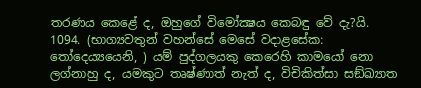තරණය කෙළේ ද, ඔහුගේ විමෝක්‍ෂය කෙබඳු වේ දැ?යි.
1094. (භාග්‍යවතුන් වහන්සේ මෙසේ වදාළසේක: තෝදෙය්‍යයෙනි, ) යම් පුද්ගලයකු කෙරෙහි කාමයෝ නො ලග්නාහු ද, යමකුට තෘෂ්ණාත් නැත් ද, විචිකිත්සා සඞ්ඛ්‍යාත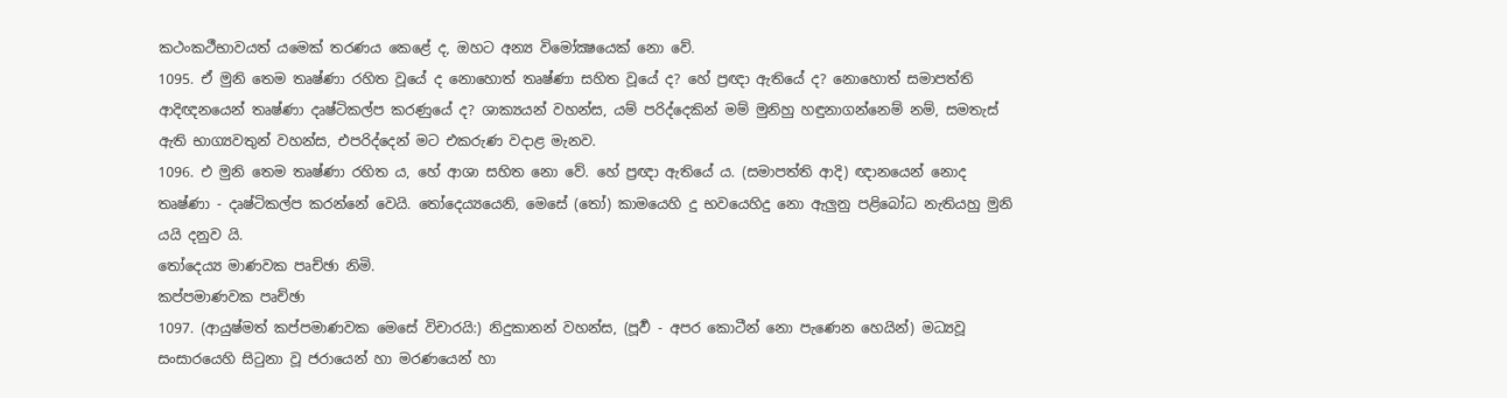කථංකථීභාවයත් යමෙක් තරණය කෙළේ ද, ඔහට අන්‍ය විමෝක්‍ෂයෙක් නො වේ.
1095. ඒ මුනි තෙම තෘෂ්ණා රහිත වූයේ ද නොහොත් තෘෂ්ණා සහිත වූයේ ද? හේ ප්‍රඥා ඇතියේ ද? නොහොත් සමාපත්ති ආදිඥනයෙන් තෘෂ්ණා දෘෂ්ටිකල්ප කරණුයේ ද? ශාක්‍යයන් වහන්ස, යම් පරිද්දෙකින් මම් මුනිහු හඳුනාගන්නෙම් නම්, සමතැස් ඇති භාග්‍යවතුන් වහන්ස, එපරිද්දෙන් මට එකරුණ වදාළ මැනව.
1096. එ මුනි තෙම තෘෂ්ණා රහිත ය, හේ ආශා සහිත නො වේ. හේ ප්‍රඥා ඇතියේ ය. (සමාපත්ති ආදි) ඥානයෙන් නොද තෘෂ්ණා - දෘෂ්ටිකල්ප කරන්නේ වෙයි. තෝදෙය්‍යයෙනි, මෙසේ (තෝ) කාමයෙහි දු භවයෙහිදු නො ඇලුනු පළිබෝධ නැතියහු මුනි යයි දනුව යි.
තෝදෙය්‍ය මාණවක පෘච්ඡා නිමි.
කප්පමාණවක පෘච්ඡා
1097. (ආයුෂ්මත් කප්පමාණවක මෙසේ විචාරයි:) නිදුකානන් වහන්ස, (පූර්‍ව - අපර කොටීන් නො පැණෙන හෙයින්) මධ්‍යවූ සංසාරයෙහි සිටුනා වූ ජරායෙන් හා මරණයෙන් හා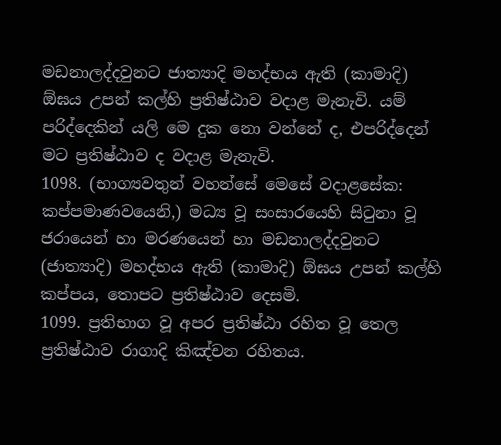මඩනාලද්දවුනට ජාත්‍යාදි මහද්භය ඇති (කාමාදි) ඕඝය උපන් කල්හි ප්‍රතිෂ්ඨාව වදාළ මැනැවි. යම් පරිද්දෙකින් යලි මෙ දුක නො වන්නේ ද, එපරිද්දෙන් මට ප්‍රතිෂ්ඨාව ද වදාළ මැනැවි.
1098. (භාග්‍යවතුන් වහන්සේ මෙසේ වදාළසේක: කප්පමාණවයෙනි,) මධ්‍ය වූ සංසාරයෙහි සිටුනා වූ ජරායෙන් හා මරණයෙන් හා මඩනාලද්දවුනට (ජාත්‍යාදි) මහද්භය ඇති (කාමාදි) ඕඝය උපන් කල්හි කප්පය, තොපට ප්‍රතිෂ්ඨාව දෙසමි.
1099. ප්‍රතිභාග වූ අපර ප්‍රතිෂ්ඨා රහිත වූ තෙල ප්‍රතිෂ්ඨාව රාගාදි කිඤ්චන රහිතය.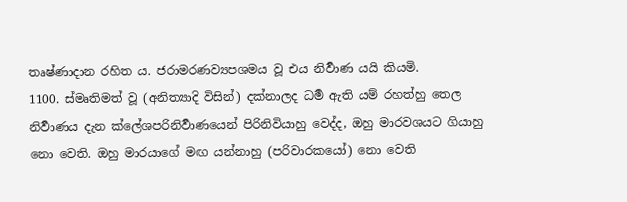තෘෂ්ණාදාන රහිත ය. ජරාමරණව්‍යපශමය වූ එය නිර්‍වාණ යයි කියමි.
1100. ස්මෘතිමත් වූ (අනිත්‍යාදි විසින්) දක්නාලද ධර්‍ම ඇති යම් රහත්හු තෙල නිර්‍වාණය දැන ක්ලේශපරිනිර්‍වාණයෙන් පිරිනිවියාහු වෙද්ද, ඔහු මාරවශයට ගියාහු නො වෙති. ඔහු මාරයාගේ මඟ යන්නාහු (පරිවාරකයෝ) නො වෙති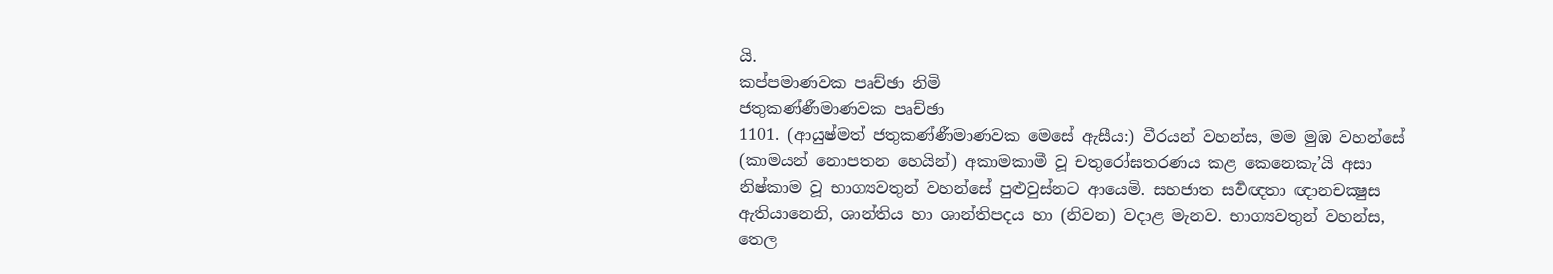යි.
කප්පමාණවක පෘච්ඡා නිමි
ජතුකණ්ණීමාණවක පෘච්ඡා
1101. (ආයුෂ්මත් ජතුකණ්ණීමාණවක මෙසේ ඇසීය:) වීරයන් වහන්ස, මම මුඹ වහන්සේ (කාමයන් නොපතන හෙයින්) අකාමකාමී වූ චතුරෝඝතරණය කළ කෙනෙකැ’යි අසා නිෂ්කාම වූ භාග්‍යවතුන් වහන්සේ පුළුවුස්නට ආයෙමි. සහජාත සර්‍වඥතා ඥානචක්‍ෂුස ඇතියානෙනි, ශාන්තිය හා ශාන්තිපදය හා (නිවන) වදාළ මැනව. භාග්‍යවතුන් වහන්ස, තෙල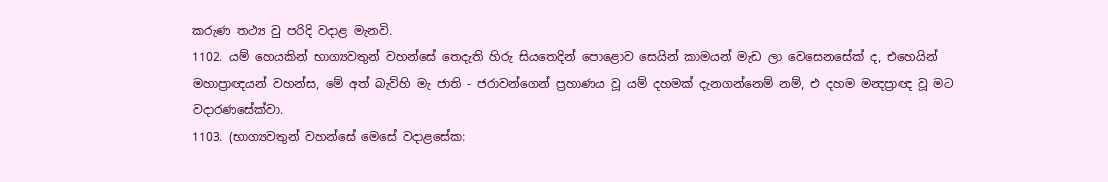කරුණ තථ්‍ය වු පරිදි වදාළ මැනවි.
1102. යම් හෙයකින් භාග්‍යවතුන් වහන්සේ තෙදැති හිරු සියතෙදින් පොළොව සෙයින් කාමයන් මැඩ ලා වෙසෙනසේක් ද, එහෙයින් මහාප්‍රාඥයන් වහන්ස, මේ අත් බැව්හි මැ ජාති - ජරාවන්ගෙන් ප්‍රහාණය වූ යම් දහමක් දැනගන්නෙම් නම්, එ දහම මන්‍දප්‍රාඥ වූ මට වදාරණසේක්වා.
1103. (භාග්‍යවතුන් වහන්සේ මෙසේ වදාළසේක: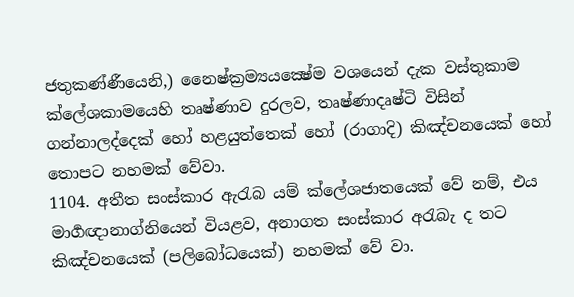ජතුකණ්ණීයෙනි,) නෛෂ්ක්‍රම්‍යයක්‍ෂේම වශයෙන් දැක වස්තුකාම ක්ලේශකාමයෙහි තෘෂ්ණාව දුරලව, තෘෂ්ණාදෘෂ්ටි විසින් ගන්නාලද්දෙක් හෝ හළයුත්තෙක් හෝ (රාගාදි) කිඤ්චනයෙක් හෝ තොපට නහමක් වේවා.
1104. අතීත සංස්කාර ඇරැබ යම් ක්ලේශජාතයෙක් වේ නම්, එය මාර්‍ගඥානාග්නියෙන් වියළව, අනාගත සංස්කාර අරැබැ ද තට කිඤ්චනයෙක් (පලිබෝධයෙක්) නහමක් වේ වා.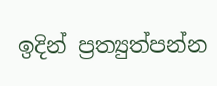ඉදින් ප්‍රත්‍යුත්පන්න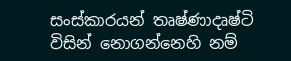සංස්කාරයන් තෘෂ්ණාදෘෂ්ටි විසින් නොගන්නෙහි නම්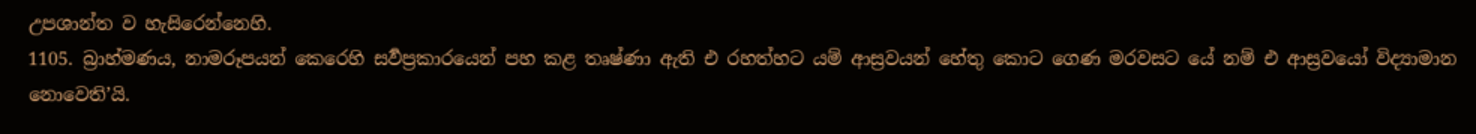උපශාන්ත ව හැසිරෙන්නෙහි.
1105. බ්‍රාහ්මණය, නාමරූපයන් කෙරෙහි සර්‍වප්‍රකාරයෙන් පහ කළ තෘෂ්ණා ඇති එ රහත්හට යම් ආස්‍රවයන් හේතු කොට ගෙණ මරවසට යේ නම් එ ආස්‍රවයෝ විද්‍යාමාන නොවෙති’යි.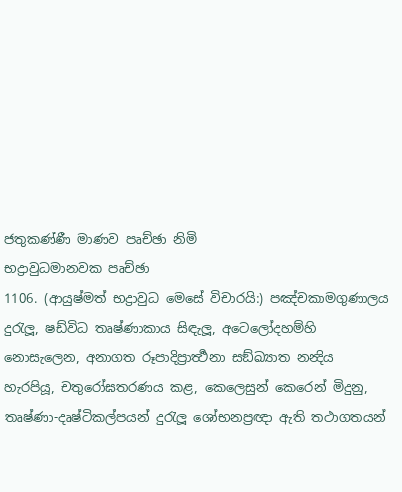ජතුකණ්ණී මාණව පෘච්ඡා නිමි
භද්‍රාවුධමානවක පෘච්ඡා
1106. (ආයුෂ්මත් භද්‍රාවුධ මෙසේ විචාරයි:) පඤ්චකාමගුණාලය දුරැලූ, ෂඩ්විධ තෘෂ්ණාකාය සිඳැලූ, අටෙලෝදහම්හි නොසැලෙන, අනාගත රූපාදිප්‍රාර්‍ත්‍ථනා සඞ්ඛ්‍යාත නන්‍දිය හැරපියූ, චතුරෝඝතරණය කළ, කෙලෙසුන් කෙරෙන් මිදුනු, තෘෂ්ණා-දෘෂ්ටිකල්පයන් දුරැලූ ශෝභනප්‍රඥා ඇති තථාගතයන්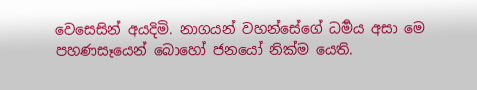වෙසෙසින් අයදිමි. නාගයන් වහන්සේගේ ධර්‍මය අසා මෙ පහණසෑයෙන් බොහෝ ජනයෝ නික්ම යෙති.